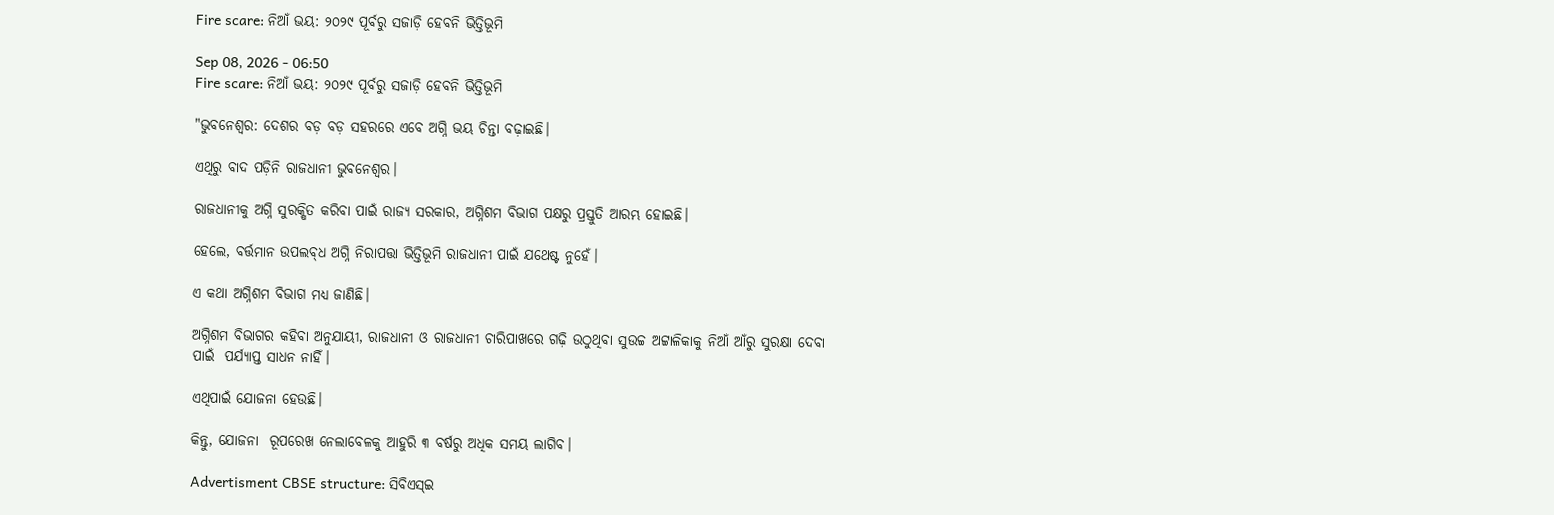Fire scare: ନିଆଁ ଭୟ: ୨୦୨୯ ପୂର୍ବରୁ ସଜାଡ଼ି ହେବନି ଭିତ୍ତିଭୂମି

Sep 08, 2026 - 06:50
Fire scare: ନିଆଁ ଭୟ: ୨୦୨୯ ପୂର୍ବରୁ ସଜାଡ଼ି ହେବନି ଭିତ୍ତିଭୂମି

"ଭୁବନେଶ୍ୱର: ଦେଶର ବଡ଼ ବଡ଼ ସହରରେ ଏବେ ଅଗ୍ନି ଭୟ ଚିନ୍ତା ବଢ଼ାଇଛି।

ଏଥିରୁ ବାଦ ପଡ଼ିନି ରାଜଧାନୀ ଭୁବନେଶ୍ବର।

ରାଜଧାନୀକୁ ଅଗ୍ନି ସୁରକ୍ଷିତ କରିବା ପାଇଁ ରାଜ୍ୟ ସରକାର, ଅଗ୍ନିଶମ ବିଭାଗ ପକ୍ଷରୁ ପ୍ରସ୍ତୁତି ଆରମ୍ଭ ହୋଇଛି।

ହେଲେ, ବର୍ତ୍ତମାନ ଉପଲବ୍‌ଧ ଅଗ୍ନି ନିରାପତ୍ତା ଭିତ୍ତିଭୂମି ରାଜଧାନୀ ପାଇଁ ଯଥେଷ୍ଟ ନୁହେଁ।

ଏ କଥା ଅଗ୍ନିଶମ ବିଭାଗ ମଧ୍ୟ ଜାଣିଛି।

ଅଗ୍ନିଶମ ବିଭାଗର କହିବା ଅନୁଯାୟୀ, ରାଜଧାନୀ ଓ ରାଜଧାନୀ ଚାରିପାଖରେ ଗଢ଼ି ଉଠୁଥିବା ସୁଉଚ୍ଚ ଅଟ୍ଟାଳିକାକୁ ନିଆଁ ଆଁରୁ ସୁରକ୍ଷା ଦେବା ପାଇଁ  ପର୍ଯ୍ୟାପ୍ତ ସାଧନ ନାହିଁ।

ଏଥିପାଇଁ ଯୋଜନା ହେଉଛି।

କିନ୍ତୁ, ଯୋଜନା  ରୂପରେଖ ନେଲାବେଳକୁ ଆହୁରି ୩ ବର୍ଷରୁ ଅଧିକ ସମୟ ଲାଗିବ।

Advertisment CBSE structure: ସିବିଏସ୍‌ଇ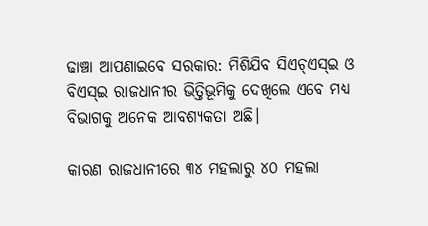ଢାଞ୍ଚା ଆପଣାଇବେ ସରକାର: ମିଶିଯିବ ସିଏଚ୍‌ଏସ୍‌ଇ ଓ ବିଏସ୍‌ଇ ରାଜଧାନୀର ଭିତ୍ତିଭୂମିକୁ ଦେଖିଲେ ଏବେ ମଧ୍ୟ ବିଭାଗକୁ ଅନେକ ଆବଶ୍ୟକତା ଅଛି।

କାରଣ ରାଜଧାନୀରେ ୩୪ ମହଲାରୁ ୪୦ ମହଲା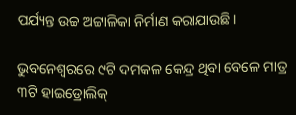ପର୍ଯ୍ୟନ୍ତ ଉଚ୍ଚ ଅଟ୍ଟାଳିକା ନିର୍ମାଣ କରାଯାଉଛି।

ଭୁବନେଶ୍ବରରେ ୯ଟି ଦମକଳ କେନ୍ଦ୍ର ଥିବା ବେଳେ ମାତ୍ର ୩ଟି ହାଇଡ୍ରୋଲିକ୍‌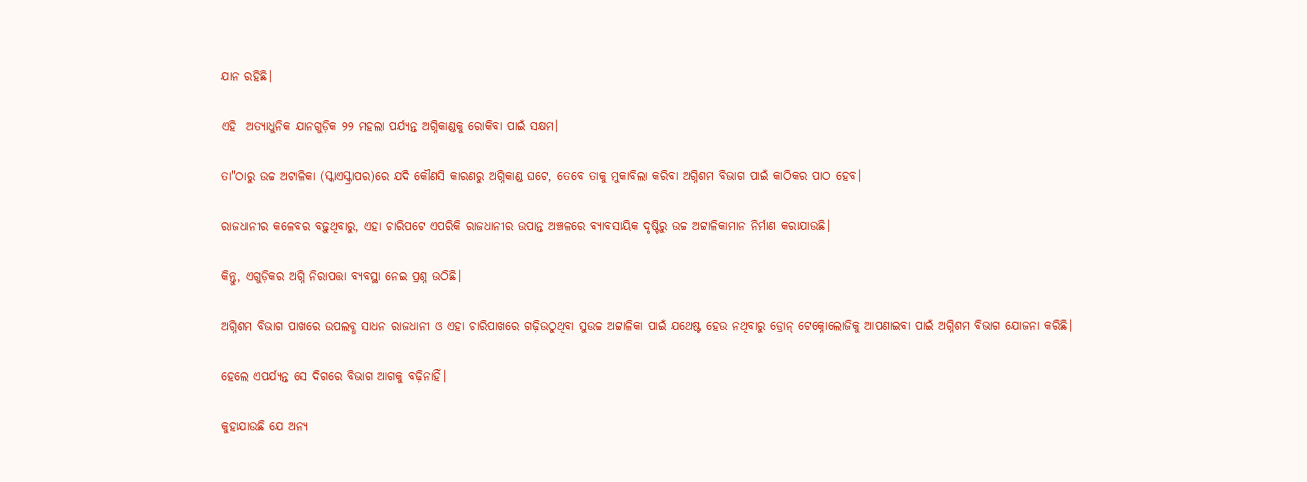ଯାନ ରହିଛି।

ଏହି  ଅତ୍ୟାଧୁନିକ ଯାନଗୁଡ଼ିକ ୨୨ ମହଲା ପର୍ଯ୍ୟନ୍ତ ଅଗ୍ନିକାଣ୍ଡକୁ ରୋକିବା ପାଇଁ ସକ୍ଷମ।

ତା"ଠାରୁ ଉଚ୍ଚ ଅଟାଳିକା (ସ୍କାଏସ୍କ୍ରାପର)ରେ ଯଦି କୌଣସି କାରଣରୁ ଅଗ୍ନିକାଣ୍ଡ ଘଟେ, ତେବେ ତାକୁ ମୁକାବିଲା କରିବା ଅଗ୍ନିଶମ ବିଭାଗ ପାଇଁ କାଠିକର ପାଠ ହେବ।

ରାଜଧାନୀର କଳେବର ବଢ଼ୁଥିବାରୁ, ଏହା ଚାରିପଟେ ଏପରିକି ରାଜଧାନୀର ଉପାନ୍ତ ଅଞ୍ଚଳରେ ବ୍ୟାବସାୟିକ ଦୃଷ୍ଟିରୁ ଉଚ୍ଚ ଅଟ୍ଟାଳିକାମାନ ନିର୍ମାଣ କରାଯାଉଛି।

କିନ୍ତୁ, ଏଗୁଡ଼ିକର ଅଗ୍ନି ନିରାପତ୍ତା ବ୍ୟବସ୍ଥା ନେଇ ପ୍ରଶ୍ନ ଉଠିଛି।

ଅଗ୍ନିଶମ ବିଭାଗ ପାଖରେ ଉପଲବ୍ଧ ସାଧନ ରାଜଧାନୀ ଓ ଏହା ଚାରିପାଖରେ ଗଢ଼ିଉଠୁଥିବା ସୁଉଚ୍ଚ ଅଟ୍ଟାଳିକା ପାଇଁ ଯଥେଷ୍ଟ ହେଉ ନଥିବାରୁ ଡ୍ରୋନ୍‌ ଟେକ୍ନୋଲୋଜିକୁ ଆପଣାଇବା ପାଇଁ ଅଗ୍ନିଶମ ବିଭାଗ ଯୋଜନା କରିଛି।

ହେଲେ ଏପର୍ଯ୍ୟନ୍ତ ସେ ଦିଗରେ ବିଭାଗ ଆଗକୁ ବଢ଼ିନାହିଁ।

କୁହାଯାଉଛି ଯେ ଅନ୍ୟ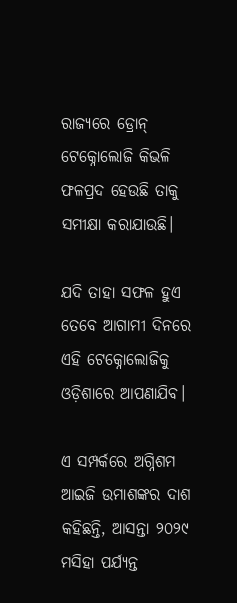ରାଜ୍ୟରେ ଡ୍ରୋନ୍‌ ଟେକ୍ନୋଲୋଜି କିଭଳି ଫଳପ୍ରଦ ହେଉଛି ତାକୁ ସମୀକ୍ଷା କରାଯାଉଛି।

ଯଦି ତାହା ସଫଳ ହୁଏ ତେବେ ଆଗାମୀ ଦିନରେ ଏହି ଟେକ୍ନୋଲୋଜିକୁ ଓଡ଼ିଶାରେ ଆପଣାଯିବ।

ଏ ସମ୍ପର୍କରେ ଅଗ୍ନିଶମ ଆଇଜି ଉମାଶଙ୍କର ଦାଶ କହିଛନ୍ତି, ଆସନ୍ତା ୨୦୨୯ ମସିହା ପର୍ଯ୍ୟନ୍ତ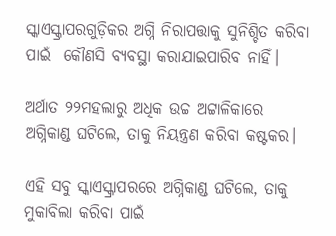ସ୍କାଏସ୍କ୍ରାପରଗୁଡ଼ିକର ଅଗ୍ନି ନିରାପତ୍ତାକୁ ସୁନିଶ୍ଚିତ କରିବା ପାଇଁ  କୌଣସି ବ୍ୟବସ୍ଥା କରାଯାଇପାରିବ ନାହିଁ।

ଅର୍ଥାତ ୨୨ମହଲାରୁ ଅଧିକ ଉଚ୍ଚ ଅଟ୍ଟାଳିକାରେ ଅଗ୍ନିକାଣ୍ଡ ଘଟିଲେ, ତାକୁ ନିୟନ୍ତ୍ରଣ କରିବା କଷ୍ଟକର।

ଏହି ସବୁ ସ୍କାଏସ୍କ୍ରାପରରେ ଅଗ୍ନିକାଣ୍ଡ ଘଟିଲେ, ତାକୁ ମୁକାବିଲା କରିବା ପାଇଁ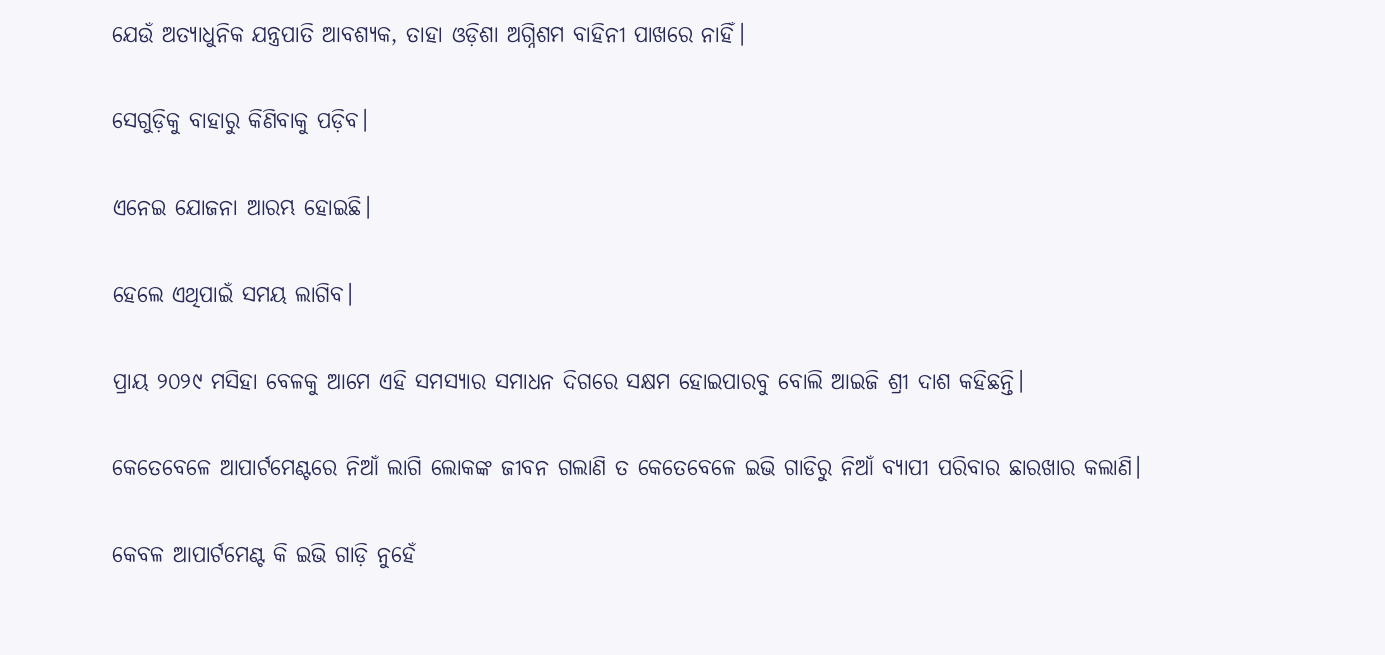ଯେଉଁ ଅତ୍ୟାଧୁନିକ ଯନ୍ତ୍ରପାତି ଆବଶ୍ୟକ, ତାହା ଓଡ଼ିଶା ଅଗ୍ନିଶମ ବାହିନୀ ପାଖରେ ନାହିଁ।

ସେଗୁଡ଼ିକୁ ବାହାରୁ କିଣିବାକୁ ପଡ଼ିବ।

ଏନେଇ ଯୋଜନା ଆରମ୍ଭ ହୋଇଛି।

ହେଲେ ଏଥିପାଇଁ ସମୟ ଲାଗିବ।

ପ୍ରାୟ ୨୦୨୯ ମସିହା ବେଳକୁ ଆମେ ଏହି ସମସ୍ୟାର ସମାଧନ ଦିଗରେ ସକ୍ଷମ ହୋଇପାରବୁ ବୋଲି ଆଇଜି ଶ୍ରୀ ଦାଶ କହିଛନ୍ତି।

କେତେବେଳେ ଆପାର୍ଟମେଣ୍ଟରେ ନିଆଁ ଲାଗି ଲୋକଙ୍କ ଜୀବନ ଗଲାଣି ତ କେତେବେ‌ଳେ ଇଭି ଗାଡିରୁ ନିଆଁ ବ୍ୟାପୀ ପରିବାର ଛାରଖାର କଲାଣି।

କେବଳ ଆପାର୍ଟମେଣ୍ଟ କି ଇଭି ଗାଡ଼ି ନୁହେଁ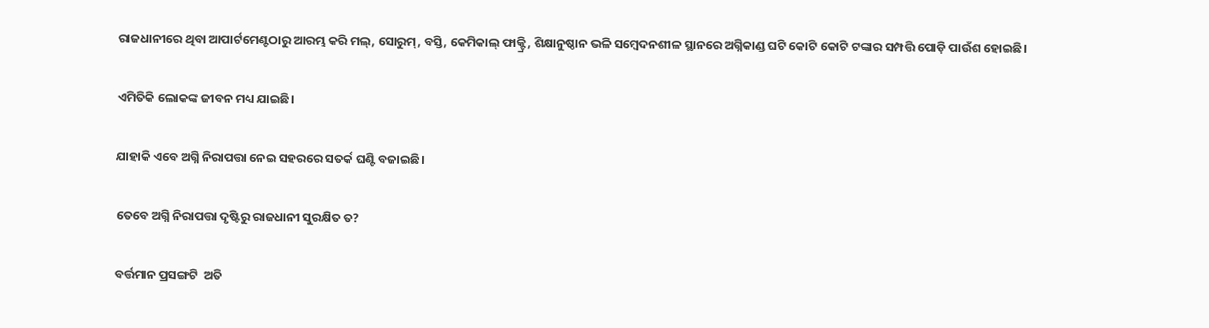ରାଜଧାନୀରେ ଥିବା ଆପାର୍ଟମେଣ୍ଟଠାରୁ ଆରମ୍ଭ କରି ମଲ୍‌, ସୋରୁମ୍‌, ବସ୍ତି, କେମିକାଲ୍‌ ଫାକ୍ଟ୍ରି, ଶିକ୍ଷାନୁଷ୍ଠାନ ଭଳି ସମ୍ବେଦନଶୀଳ ସ୍ଥାନରେ ଅଗ୍ନିକାଣ୍ଡ ଘଟି କୋଟି କୋଟି ଟଙ୍କାର ସମ୍ପତ୍ତି ପୋଡ଼ି ପାଉଁଶ ହୋଇଛି।

ଏମିତିକି ଲୋକଙ୍କ ଜୀବନ ମଧ୍ୟ ଯାଇଛି।

ଯାହାକି ଏବେ ଅଗ୍ନି ନିରାପତ୍ତା ନେଇ ସହରରେ ସତର୍କ ଘଣ୍ଟି ବଜାଇଛି।

ତେବେ ଅଗ୍ନି ନିରାପତ୍ତା ଦୃଷ୍ଟିରୁ ରାଜଧାନୀ ସୁରକ୍ଷିତ ତ?

ବର୍ତ୍ତମାନ ପ୍ରସଙ୍ଗଟି  ଅତି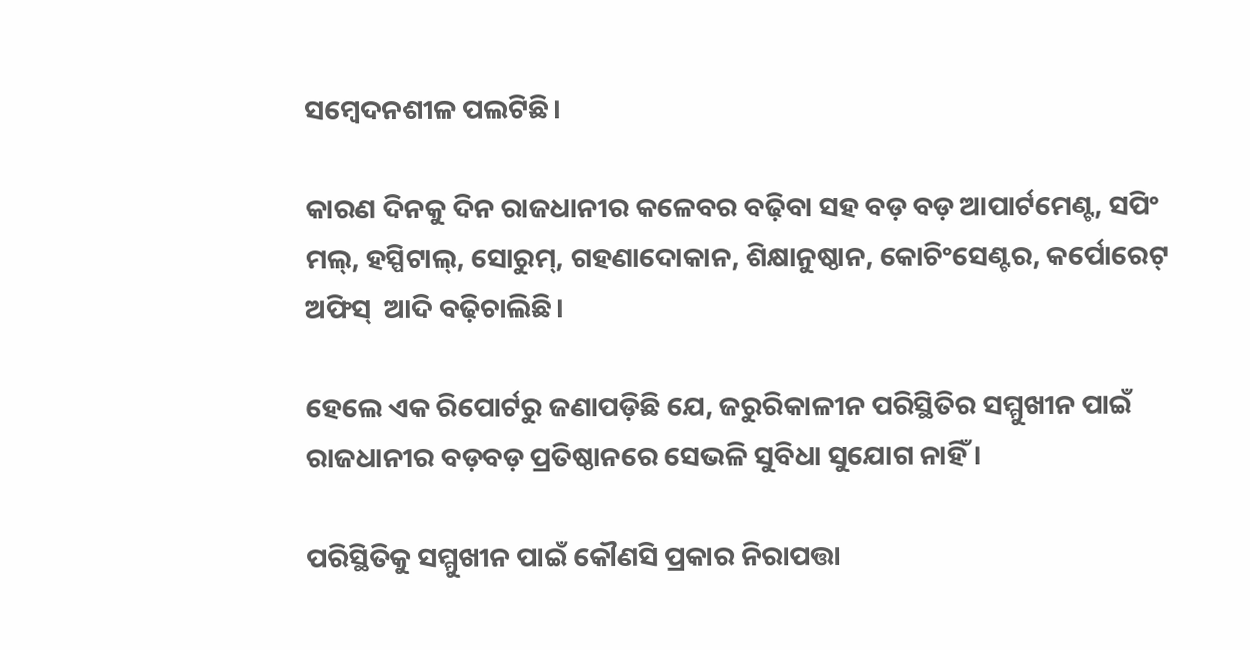ସମ୍ବେଦନଶୀଳ ପଲଟିଛି।

କାରଣ ଦିନକୁ ଦିନ ରାଜଧାନୀର କଳେବର ବଢ଼ିବା ସହ ବଡ଼ ବଡ଼ ଆପାର୍ଟମେଣ୍ଟ, ସପିଂ ମଲ୍‌, ହସ୍ପିଟାଲ୍‌, ସୋରୁମ୍‌, ଗହଣାଦୋକାନ, ଶିକ୍ଷାନୁଷ୍ଠାନ, କୋଚିଂସେଣ୍ଟର, କର୍ପୋରେଟ୍‌ ଅଫିସ୍‌  ଆଦି ବଢ଼ିଚାଲିଛି।

ହେଲେ ଏକ ରିପୋର୍ଟରୁ ଜଣାପଡ଼ିଛି ଯେ, ଜରୁରିକାଳୀନ ପରିସ୍ଥିତିର ସମ୍ମୁଖୀନ ପାଇଁ ରାଜଧାନୀର ବଡ଼ବଡ଼ ପ୍ରତିଷ୍ଠାନରେ ସେଭଳି ସୁବିଧା ସୁଯୋଗ ନାହିଁ।

ପରିସ୍ଥିତିକୁ ସମ୍ମୁଖୀନ ପାଇଁ କୌଣସି ପ୍ରକାର ନିରାପତ୍ତା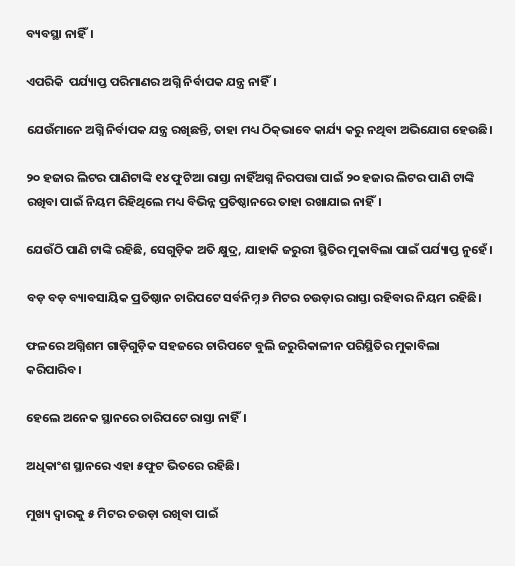ବ୍ୟବସ୍ଥା ନାହିଁ।

ଏପରିକି  ପର୍ଯ୍ୟାପ୍ତ ପରିମାଣର ଅଗ୍ନି ନିର୍ବାପକ ଯନ୍ତ୍ର ନାହିଁ।

ଯେଉଁମାନେ ଅଗ୍ନି ନିର୍ବାପକ ଯନ୍ତ୍ର ରଖିଛନ୍ତି, ତାହା ମଧ୍ୟ ଠିକ୍‌ଭାବେ କାର୍ଯ୍ୟ କରୁ ନଥିବା ଅଭିଯୋଗ ହେଉଛି।

୨୦ ହଜାର ଲିଟର ପାଣିଟାଙ୍କି ୧୪ ଫୁଟିଆ ରାସ୍ତା ନାହିଁଅଗ୍ନ ନିରପତ୍ତା ପାଇଁ ୨୦ ହଜାର ଲିଟର ପାଣି ଟାଙ୍କି ରଖିବା ପାଇଁ ନିୟମ ରିହିଥିଲେ ମଧ୍ୟ ବିଭିନ୍ନ ପ୍ରତିଷ୍ଠାନରେ ତାହା ରଖାଯାଇ ନାହିଁ।

ଯେଉଁଠି ପାଣି ଟାଙ୍କି ରହିଛି, ସେଗୁଡ଼ିକ ଅତି କ୍ଷୁଦ୍ର, ଯାହାକି ଜରୁରୀ ସ୍ଥିତିର ମୁକାବିଲା ପାଇଁ ପର୍ଯ୍ୟାପ୍ତ ନୁହେଁ।

ବଡ଼ ବଡ଼ ବ୍ୟାବସାୟିକ ପ୍ରତିଷ୍ଠାନ ଚାରିପଟେ ସର୍ବନିମ୍ନ ୬ ମିଟର ଚଉଡ଼ାର ରାସ୍ତା ରହିବାର ନିୟମ ରହିଛି।

ଫଳରେ ଅଗ୍ନିଶମ ଗାଡ଼ିଗୁଡ଼ିକ ସହଜରେ ଚାରିପଟେ ବୁଲି ଜରୁରିକାଳୀନ ପରିସ୍ଥିତିର ମୁକାବିଲା କରିପାରିବ।

ହେଲେ ଅନେକ ସ୍ଥାନରେ ଚାରିପଟେ ରାସ୍ତା ନାହିଁ।

ଅଧିକାଂଶ ସ୍ଥାନରେ ଏହା ୫ଫୁଟ ଭିତରେ ରହିଛି।

ମୁଖ୍ୟ ଦ୍ୱାରକୁ ୫ ମିଟର ଚଉଡ଼ା ରଖିବା ପାଇଁ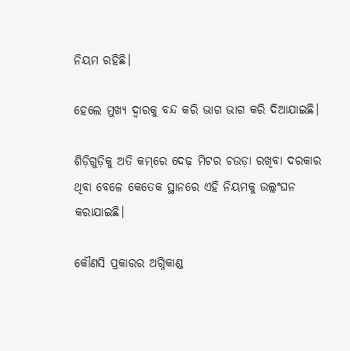ନିୟମ ରହିଛି।

ହେଲେ ମୁଖ୍ୟ ଦ୍ୱାରକୁ ବନ୍ଦ କରି ଭାଗ ଭାଗ କରି ଦିଆଯାଇଛି।

ଶିଡ଼ିଗୁଡ଼ିକୁ ଅତି କମ୍‌ରେ ଦେଢ଼ ମିଟର ଚଉଡ଼ା ରଖିବା ଦରକାର ଥିବା ବେଳେ କେତେକ ସ୍ଥାନରେ ଏହି ନିୟମକୁ ଉଲ୍ଲଂଘନ କରାଯାଇଛି।

କୌଣସି ପ୍ରକାରର ଅଗ୍ନିକାଣ୍ଡ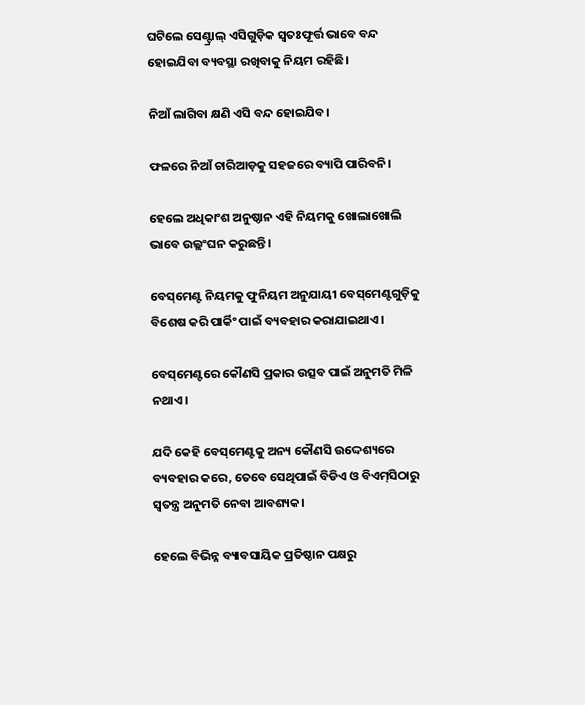ଘଟିଲେ ସେଣ୍ଟ୍ରାଲ୍‌ ଏସିଗୁଡ଼ିକ ସ୍ୱତଃଫୂର୍ତ୍ତ ଭାବେ ବନ୍ଦ ହୋଇଯିବା ବ୍ୟବସ୍ଥା ରଖିବାକୁ ନିୟମ ରହିଛି।

ନିଆଁ ଲାଗିବା କ୍ଷଣି ଏସି ବନ୍ଦ ହୋଇଯିବ।

ଫଳରେ ନିଆଁ ଚାରିଆଡ଼କୁ ସହଜରେ ବ୍ୟାପି ପାରିବନି।

ହେଲେ ଅଧିକାଂଶ ଅନୁଷ୍ଠାନ ଏହି ନିୟମକୁ ଖୋଲାଖୋଲି ଭାବେ ଉଲ୍ଲଂଘନ କରୁଛନ୍ତି।

ବେସ୍‌ମେଣ୍ଟ ନିୟମକୁ ଫୁନିୟମ ଅନୁଯାୟୀ ବେସ୍‌ମେଣ୍ଟଗୁଡ଼ିକୁ ବିଶେଷ କରି ପାର୍କିଂ ପାଇଁ ବ୍ୟବହାର କରାଯାଇଥାଏ।

ବେସ୍‌ମେଣ୍ଟରେ କୌଣସି ପ୍ରକାର ଉତ୍ସବ ପାଇଁ ଅନୁମତି ମିଳି ନଥାଏ।

ଯଦି କେହି ବେସ୍‌ମେଣ୍ଟକୁ ଅନ୍ୟ କୌଣସି ଉଦ୍ଦେଶ୍ୟରେ ବ୍ୟବହାର କରେ, ତେବେ ସେଥିପାଇଁ ବିଡିଏ ଓ ବିଏମ୍‌ସିଠାରୁ ସ୍ୱତନ୍ତ୍ର ଅନୁମତି ନେବା ଆବଶ୍ୟକ।

ହେଲେ ବିଭିନ୍ନ ବ୍ୟାବସାୟିକ ପ୍ରତିଷ୍ଠାନ ପକ୍ଷରୁ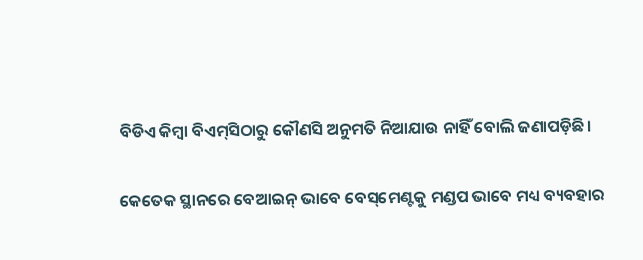ବିଡିଏ କିମ୍ବା ବିଏମ୍‌ସିଠାରୁ କୌଣସି ଅନୁମତି ନିଆଯାଉ ନାହିଁ ବୋଲି ଜଣାପଡ଼ିଛି।

କେତେକ ସ୍ଥାନରେ ବେଆଇନ୍‌ ଭାବେ ବେସ୍‌ମେଣ୍ଟକୁ ମଣ୍ଡପ ଭାବେ ମଧ୍ୟ ବ୍ୟବହାର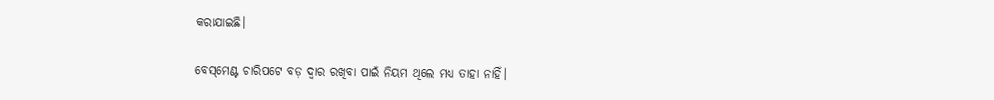କରାଯାଇଛି।

ବେସ୍‌ମେଣ୍ଟ ଚାରିପଟେ ବଡ଼ ଦ୍ୱାର ରଖିବା ପାଇଁ ନିୟମ ଥିଲେ ମଧ୍ୟ ତାହା ନାହିଁ।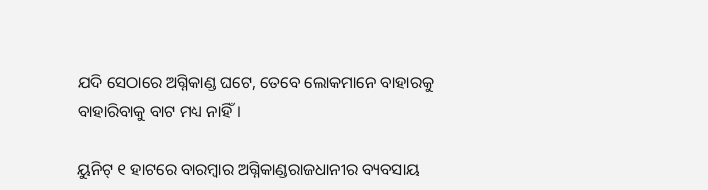ଯଦି ସେଠାରେ ଅଗ୍ନିକାଣ୍ଡ ଘଟେ, ତେବେ ଲୋକମାନେ ବାହାରକୁ ବାହାରିବାକୁ ବାଟ ମଧ୍ୟ ନାହିଁ।

ୟୁନିଟ୍‌ ୧ ହାଟରେ ବାରମ୍ବାର ଅଗ୍ନିକାଣ୍ଡରାଜଧାନୀର ବ୍ୟବସାୟ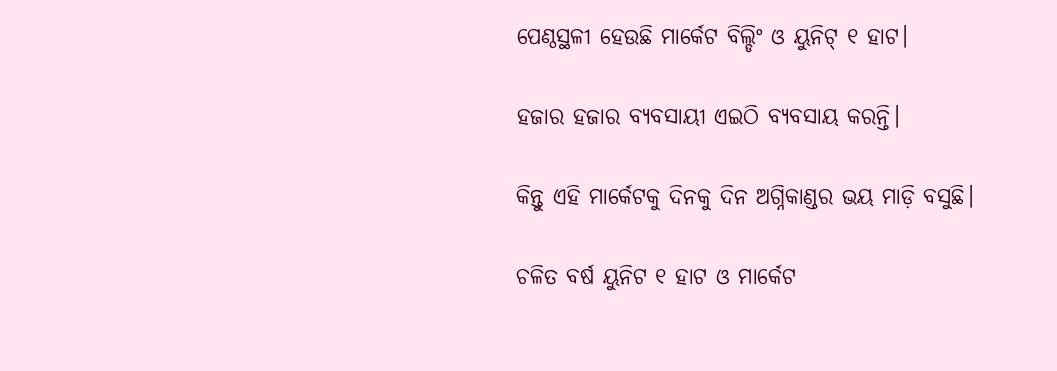ପେଣ୍ଠସ୍ଥଳୀ ହେଉଛି ମାର୍କେଟ ବିଲ୍ଡିଂ ଓ ୟୁନିଟ୍‌ ୧ ହାଟ।

ହଜାର ହଜାର ବ୍ୟବସାୟୀ ଏଇଠି ବ୍ୟବସାୟ କରନ୍ତି।

କିନ୍ତୁ ଏହି ମାର୍କେଟକୁ ଦିନକୁ ଦିନ ଅଗ୍ନିକାଣ୍ଡର ଭୟ ମାଡ଼ି ବସୁଛି।

ଚଳିତ ବର୍ଷ ୟୁନିଟ ୧ ହାଟ ଓ ମାର୍କେଟ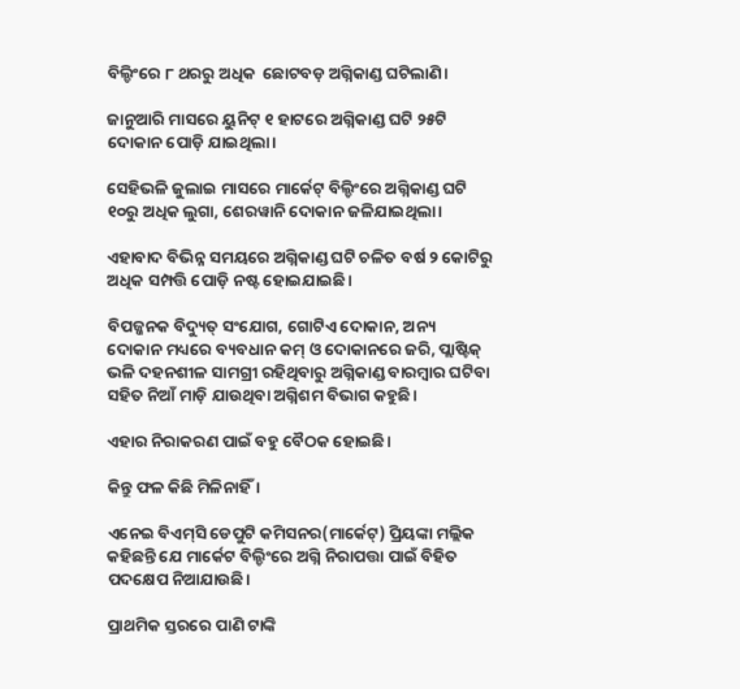ବିଲ୍ଡିଂରେ ୮ ଥରରୁ ଅଧିକ  ଛୋଟବଡ଼ ଅଗ୍ନିକାଣ୍ଡ ଘଟିଲାଣି।

ଜାନୁଆରି ମାସରେ ୟୁନିଟ୍‌ ୧ ହାଟରେ ଅଗ୍ନିକାଣ୍ଡ ଘଟି ୨୫ଟି ଦୋକାନ ପୋଡ଼ି ଯାଇଥିଲା।

ସେହିଭଳି ଜୁଲାଇ ମାସରେ ମାର୍କେଟ୍‌ ବିଲ୍ଡିଂରେ ଅଗ୍ନିକାଣ୍ଡ ଘଟି ୧୦ରୁ ଅଧିକ ଲୁଗା, ଶେରୱାନି ଦୋକାନ ଜଳିଯାଇଥିଲା।

ଏହାବାଦ ବିଭିନ୍ନ ସମୟରେ ଅଗ୍ନିକାଣ୍ଡ ଘଟି ଚଳିତ ବର୍ଷ ୨ କୋଟିରୁ ଅଧିକ ସମ୍ପତ୍ତି ପୋଡ଼ି ନଷ୍ଟ ହୋଇଯାଇଛି।

ବିପଜ୍ଜନକ ବିଦ୍ୟୁତ୍‌ ସଂଯୋଗ, ଗୋଟିଏ ଦୋକାନ, ଅନ୍ୟ ଦୋକାନ ମଧ୍ୟରେ ବ୍ୟବଧାନ କମ୍‌ ଓ ଦୋକାନରେ ଜରି, ପ୍ଲାଷ୍ଟିକ୍‌ ଭଳି ଦହନଶୀଳ ସାମଗ୍ରୀ ରହିଥିବାରୁ ଅଗ୍ନିକାଣ୍ଡ ବାରମ୍ବାର ଘଟିବା ସହିତ ନିଆଁ ମାଡ଼ି ଯାଉଥିବା ଅଗ୍ନିଶମ ବିଭାଗ କହୁଛି।

ଏହାର ନିରାକରଣ ପାଇଁ ବହୁ ବୈଠକ ହୋଇଛି।

କିନ୍ତୁ ଫଳ କିଛି ମିଳିନାହିଁ।

ଏନେଇ ବିଏମ୍‌ସି ଡେପୁଟି କମିସନର(ମାର୍କେଟ୍‌) ପ୍ରିୟଙ୍କା ମଲ୍ଲିକ କହିଛନ୍ତି ଯେ ମାର୍କେଟ ବିଲ୍ଡିଂରେ ଅଗ୍ନି ନିରାପତ୍ତା ପାଇଁ ବିହିତ ପଦ‌କ୍ଷେପ ନିଆଯାଉଛି।

ପ୍ରାଥମିକ ସ୍ତରରେ ପାଣି ଟାଙ୍କି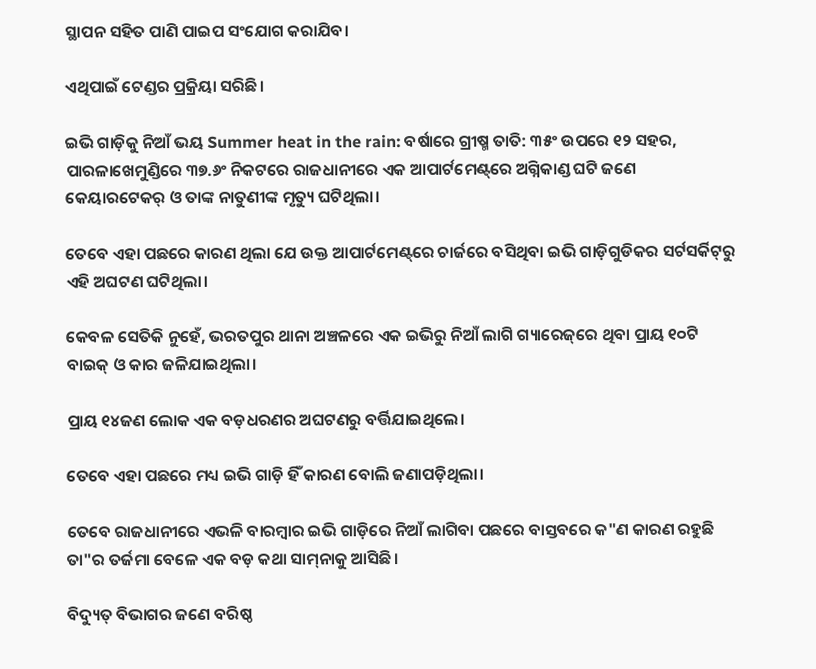ସ୍ଥାପନ ସହିତ ପାଣି ପାଇପ ସଂଯୋଗ କରାଯିବ।

ଏଥିପାଇଁ ଟେଣ୍ଡର ପ୍ରକ୍ରିୟା ସରିଛି।

ଇଭି ଗାଡ଼ିକୁ ନିଆଁ ଭୟ Summer heat in the rain: ବର୍ଷାରେ ଗ୍ରୀଷ୍ମ ତାତି: ୩୫ଂ ଉପରେ ୧୨ ସହର, ପାରଳାଖେମୁଣ୍ଡିରେ ୩୭.୬ଂ ନିକଟରେ ରାଜଧାନୀରେ ଏକ ଆପାର୍ଟମେଣ୍ଟ୍‌ରେ ଅଗ୍ନିକାଣ୍ଡ ଘଟି ଜଣେ କେୟାରଟେକର୍ ଓ ତାଙ୍କ ନାତୁଣୀଙ୍କ ମୃତ୍ୟୁ ଘଟିଥିଲା।

ତେବେ ଏହା ପଛରେ କାରଣ ଥିଲା ଯେ ଉକ୍ତ ଆପାର୍ଟମେଣ୍ଟ୍‌ରେ ଚାର୍ଜରେ ବସିଥିବା ଇଭି ଗାଡ଼ିଗୁଡିକର ସର୍ଟସର୍କିଟ୍‌ରୁ ଏହି ଅଘଟଣ ଘଟିଥିଲା।

କେବଳ ସେତିକି ନୁହେଁ, ଭରତପୁର ଥାନା ଅଞ୍ଚଳରେ ଏକ ଇଭିରୁ ନିଆଁ ଲାଗି ଗ୍ୟାରେଜ୍‌ରେ ଥିବା ପ୍ରାୟ ୧୦ଟି ବାଇକ୍ ଓ କାର ଜଳିଯାଇଥିଲା।

ପ୍ରାୟ ୧୪ଜଣ ଲୋକ ଏକ ବଡ଼ଧରଣର ଅଘଟଣରୁ ବର୍ତ୍ତିଯାଇଥିଲେ।

ତେବେ ଏହା ପଛରେ ମଧ୍ୟ ଇଭି ଗାଡ଼ି ହିଁ କାରଣ ବୋଲି ଜଣାପଡ଼ିଥିଲା।

ତେବେ ରାଜଧାନୀରେ ଏଭଳି ବାରମ୍ବାର ଇଭି ଗାଡ଼ିରେ ନିଆଁ ଲାଗିବା ପଛରେ ବାସ୍ତବରେ କ"ଣ କାରଣ ରହୁଛି ତା"ର ତର୍ଜମା ବେଳେ ଏକ ବଡ଼ କଥା ସାମ୍‌ନାକୁ ଆସିଛି।

ବିଦ୍ୟୁତ୍ ବିଭାଗର ଜଣେ ବରିଷ୍ଠ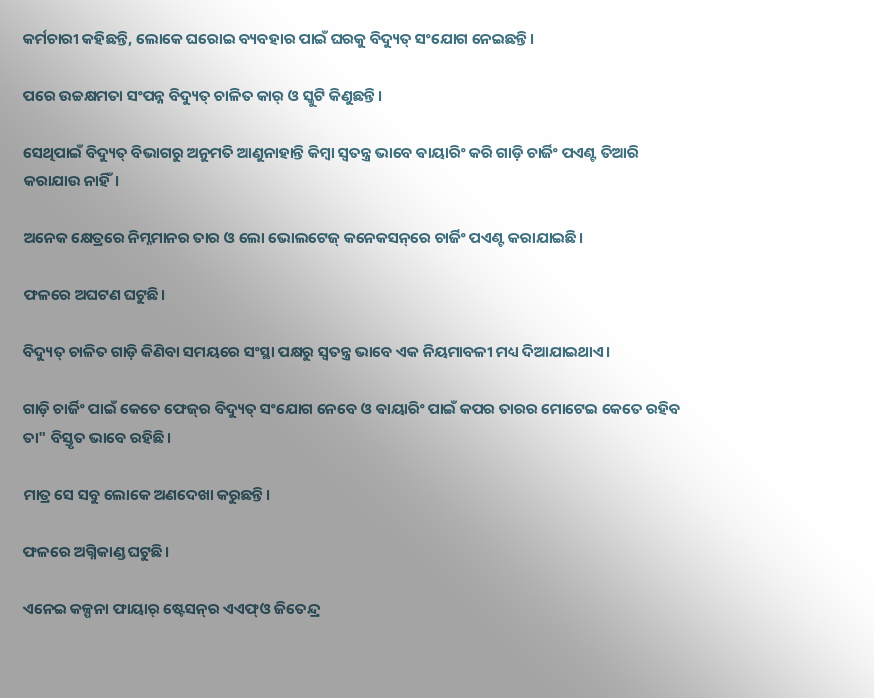କର୍ମଚାରୀ କହିଛନ୍ତି, ଲୋକେ ଘରୋଇ ବ୍ୟବହାର ପାଇଁ ଘରକୁ ବିଦ୍ୟୁତ୍ ସଂଯୋଗ ନେଇଛନ୍ତି।

ପରେ ଉଚ୍ଚକ୍ଷମତା ସଂପନ୍ନ ବିଦ୍ୟୁତ୍ ଚାଳିତ କାର୍ ଓ ସ୍କୁଟି କିଣୁଛନ୍ତି।

ସେଥିପାଇଁ ବିଦ୍ୟୁତ୍ ବିଭାଗରୁ ଅନୁମତି ଆଣୁନାହାନ୍ତି କିମ୍ବା ସ୍ବତନ୍ତ୍ର ଭାବେ ଵାୟାରିଂ କରି ଗାଡ଼ି ଚାର୍ଜିଂ ପଏଣ୍ଟ ତିଆରି କରାଯାଉ ନାହିଁ।

ଅନେକ କ୍ଷେତ୍ରରେ ନିମ୍ନମାନର ତାର ଓ ଲୋ ଭୋଲଟେଜ୍ କନେକସନ୍‌ରେ ଚାର୍ଜିଂ ପଏଣ୍ଟ କରାଯାଇଛି।

ଫଳରେ ଅଘଟଣ ଘଟୁଛି।

ବିଦ୍ୟୁତ୍ ଚାଳିତ ଗାଡ଼ି କିଣିବା ସମୟରେ ସଂସ୍ଥା ପକ୍ଷରୁ ସ୍ବତନ୍ତ୍ର ଭାବେ ଏକ ନିୟମାବଳୀ ମଧ୍ୟ ଦିଆଯାଇଥାଏ।

ଗାଡ଼ି ଚାର୍ଜିଂ ପାଇଁ କେତେ ଫେଜ୍‌ର ବିଦ୍ୟୁତ୍ ସଂଯୋଗ ନେବେ ଓ ଵାୟାରିଂ ପାଇଁ କପର ତାରର ମୋଟେଇ କେତେ ରହିବ ତା" ବିସ୍ତୃତ ଭାବେ ରହିଛି।

ମାତ୍ର ସେ ସବୁ ଲୋକେ ଅଣଦେଖା କରୁଛନ୍ତି।

ଫଳରେ ଅଗ୍ନିକାଣ୍ଡ ଘଟୁଛି।

ଏନେଇ କଳ୍ପନା ଫାୟାର୍ ଷ୍ଟେସନ୍‌ର ଏଏଫ୍‌ଓ ଜିତେନ୍ଦ୍ର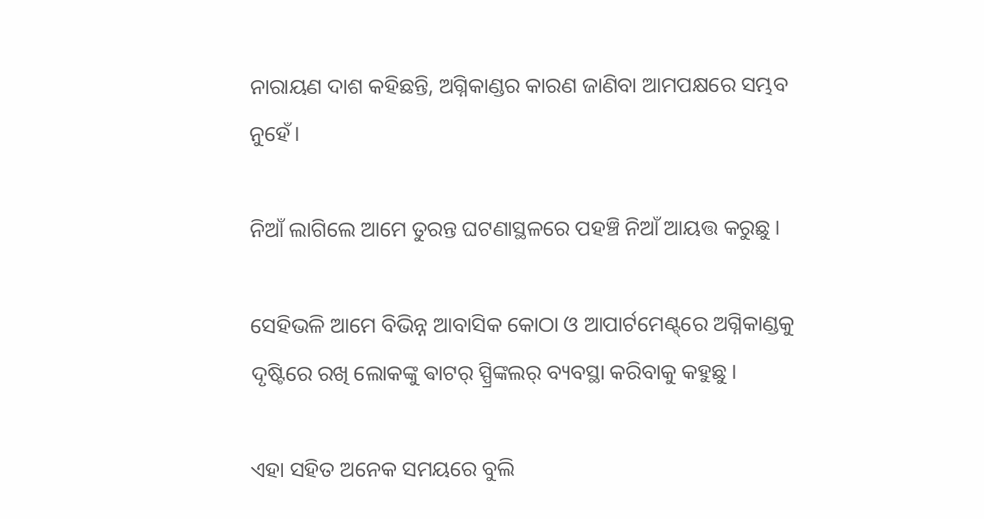ନାରାୟଣ ଦାଶ କହିଛନ୍ତି, ଅଗ୍ନିକାଣ୍ଡର କାରଣ ଜାଣିବା ଆମପକ୍ଷରେ ସମ୍ଭବ ନୁହେଁ।

ନିଆଁ ଲାଗିଲେ ଆମେ ତୁରନ୍ତ ଘଟଣାସ୍ଥଳରେ ପହଞ୍ଚି ନିଆଁ ଆୟତ୍ତ କରୁଛୁ।

ସେହିଭଳି ଆମେ ବିଭିନ୍ନ ଆବାସିକ କୋଠା ଓ ଆପାର୍ଟମେଣ୍ଟ୍‌ରେ ଅଗ୍ନିକାଣ୍ଡକୁ ଦୃଷ୍ଟିରେ ରଖି ଲୋକଙ୍କୁ ଵାଟର୍ ସ୍ପ୍ରିଙ୍କଲର୍ ବ୍ୟବସ୍ଥା କରିବାକୁ କହୁଛୁ।

ଏହା ସହିତ ଅନେକ ସମୟରେ ବୁଲି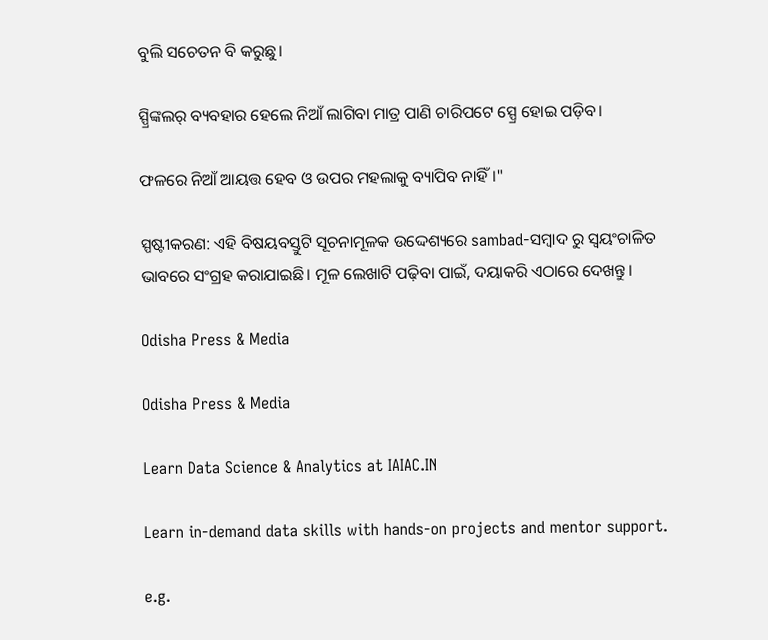ବୁଲି ସଚେତନ ବି କରୁଛୁ।

ସ୍ପ୍ରିଙ୍କଲର୍ ବ୍ୟବହାର ହେଲେ ନିଆଁ ଲାଗିବା ମାତ୍ର ପାଣି ଚାରିପଟେ ସ୍ପ୍ରେ ହୋଇ ପଡ଼ିବ।

ଫଳରେ ନିଆଁ ଆୟତ୍ତ ହେବ ଓ ଉପର ମହଲାକୁ ବ୍ୟାପିବ ନାହିଁ।"

ସ୍ପଷ୍ଟୀକରଣ: ଏହି ବିଷୟବସ୍ତୁଟି ସୂଚନାମୂଳକ ଉଦ୍ଦେଶ୍ୟରେ sambad-ସମ୍ବାଦ ରୁ ସ୍ୱୟଂଚାଳିତ ଭାବରେ ସଂଗ୍ରହ କରାଯାଇଛି। ମୂଳ ଲେଖାଟି ପଢ଼ିବା ପାଇଁ, ଦୟାକରି ଏଠାରେ ଦେଖନ୍ତୁ।

Odisha Press & Media

Odisha Press & Media

Learn Data Science & Analytics at IAIAC.IN

Learn in-demand data skills with hands-on projects and mentor support.

e.g.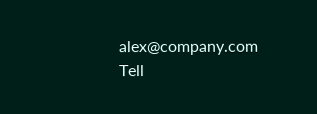alex@company.com
Tell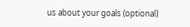us about your goals (optional)